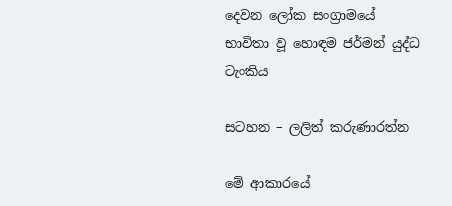දෙවන ලෝක සංග්‍රාමයේ භාවිතා වූ හොඳම ජර්මන් යුද්ධ ටැංකිය

සටහන – ලලිත් කරුණාරත්න

මේ ආකාරයේ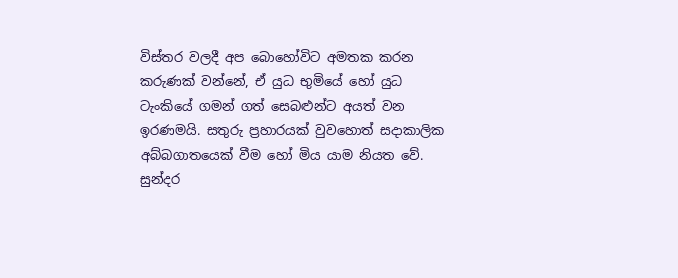විස්තර වලදී අප බොහෝවිට අමතක කරන කරුණක් වන්නේ, ඒ යුධ භුමියේ හෝ යුධ ටැංකියේ ගමන් ගත් සෙබළුන්ට අයත් වන ඉරණමයි. සතුරු ප්‍රහාරයක් වුවහොත් සදාකාලික අබ්බගාතයෙක් වීම හෝ මිය යාම නියත වේ. සුන්දර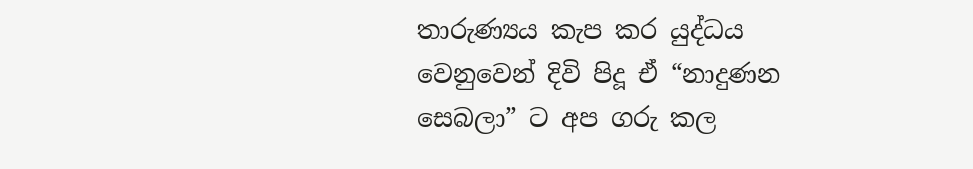තාරුණ්‍යය කැප කර යුද්ධය වෙනුවෙන් දිවි පිදූ ඒ “නාදුණන සෙබලා” ට අප ගරු කල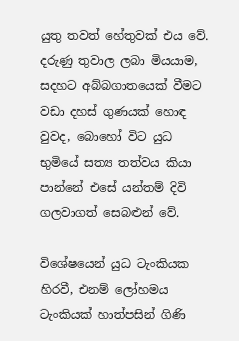යුතු තවත් හේතුවක් එය වේ. දරුණු තුවාල ලබා මියයාම, සදහට අබ්බගාතයෙක් වීමට වඩා දහස් ගුණයක් හොඳ වුවද, බොහෝ විට යුධ භුමියේ සත්‍ය තත්වය කියා පාන්නේ එසේ යන්තම් දිවි ගලවාගත් සෙබළුන් වේ.

විශේෂයෙන් යුධ ටැංකියක හිරවී, එනම් ලෝහමය ටැංකියක් හාත්පසින් ගිණි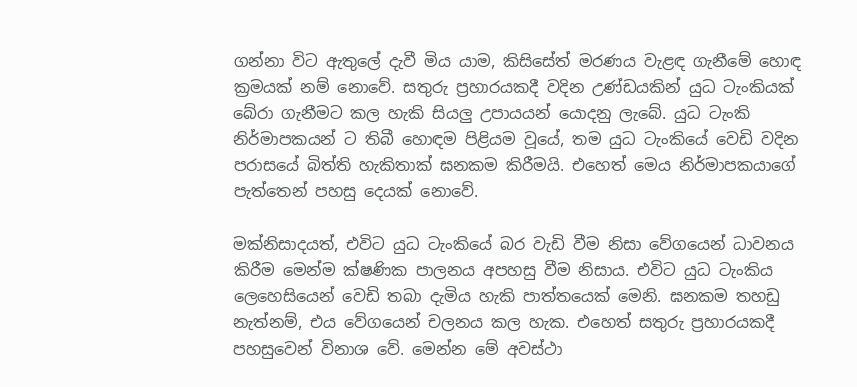ගන්නා විට ඇතුලේ දැවී මිය යාම, කිසිසේත් මරණය වැළඳ ගැනීමේ හොඳ ක්‍රමයක් නම් නොවේ. සතුරු ප්‍රහාරයකදී වදින උණ්ඩයකින් යුධ ටැංකියක් බේරා ගැනීමට කල හැකි සියලු උපායයන් යොදනු ලැබේ. යුධ ටැංකි නිර්මාපකයන් ට තිබී හොඳම පිළියම වූයේ, තම යුධ ටැංකියේ වෙඩි වදින පරාසයේ බිත්ති හැකිතාක් ඝනකම කිරීමයි. එහෙත් මෙය නිර්මාපකයාගේ පැත්තෙන් පහසු දෙයක් නොවේ.

මක්නිසාදයත්, එවිට යුධ ටැංකියේ බර වැඩි වීම නිසා වේගයෙන් ධාවනය කිරීම මෙන්ම ක්ෂණික පාලනය අපහසු වීම නිසාය. එවිට යුධ ටැංකිය ලෙහෙසියෙන් වෙඩි තබා දැමිය හැකි පාත්තයෙක් මෙනි. ඝනකම තහඩු නැත්නම්, එය වේගයෙන් චලනය කල හැක. එහෙත් සතුරු ප්‍රහාරයකදී පහසුවෙන් විනාශ වේ. මෙන්න මේ අවස්ථා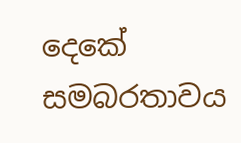දෙකේ සමබරතාවය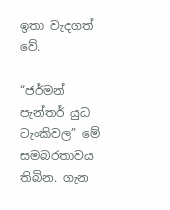ඉතා වැදගත් වේ.

“ජර්මන් පැන්තර් යුධ ටැංකිවල” මේ සමබරතාවය තිබින. ගැන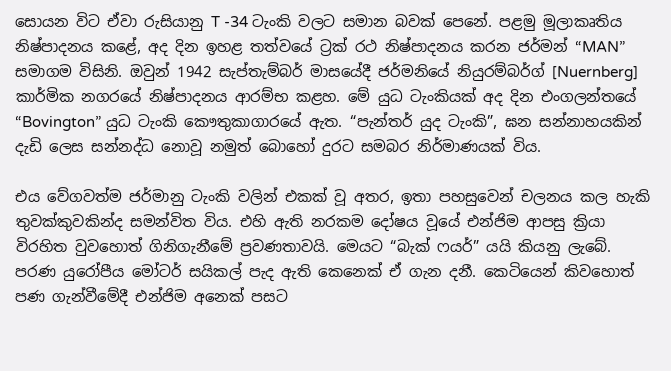සොයන විට ඒවා රුසියානු T -34 ටැංකි වලට සමාන බවක් පෙනේ. පළමු මූලාකෘතිය නිෂ්පාදනය කළේ, අද දින ඉහළ තත්වයේ ට්‍රක් රථ නිෂ්පාදනය කරන ජර්මන් “MAN” සමාගම විසිනි. ඔවුන් 1942 සැප්තැම්බර් මාසයේදී ජර්මනියේ නියුරම්බර්ග් [Nuernberg] කාර්මික නගරයේ නිෂ්පාදනය ආරම්භ කළහ. මේ යුධ ටැංකියක් අද දින එංගලන්තයේ “Bovington” යුධ ටැංකි කෞතුකාගාරයේ ඇත. “පැන්තර් යුද ටැංකි”, ඝන සන්නාහයකින් දැඩි ලෙස සන්නද්ධ නොවූ නමුත් බොහෝ දුරට සමබර නිර්මාණයක් විය.

එය වේගවත්ම ජර්මානු ටැංකි වලින් එකක් වූ අතර, ඉතා පහසුවෙන් චලනය කල හැකි තුවක්කුවකින්ද සමන්විත විය. එහි ඇති නරකම දෝෂය වූයේ එන්ජිම ආපසු ක්‍රියා විරහිත වුවහොත් ගිනිගැනීමේ ප්‍රවණතාවයි. මෙයට “බැක් ෆයර්” යයි කියනු ලැබේ. පරණ යුරෝපීය මෝටර් සයිකල් පැද ඇති කෙනෙක් ඒ ගැන දනී. කෙටියෙන් කිවහොත් පණ ගැන්වීමේදී එන්ජිම අනෙක් පසට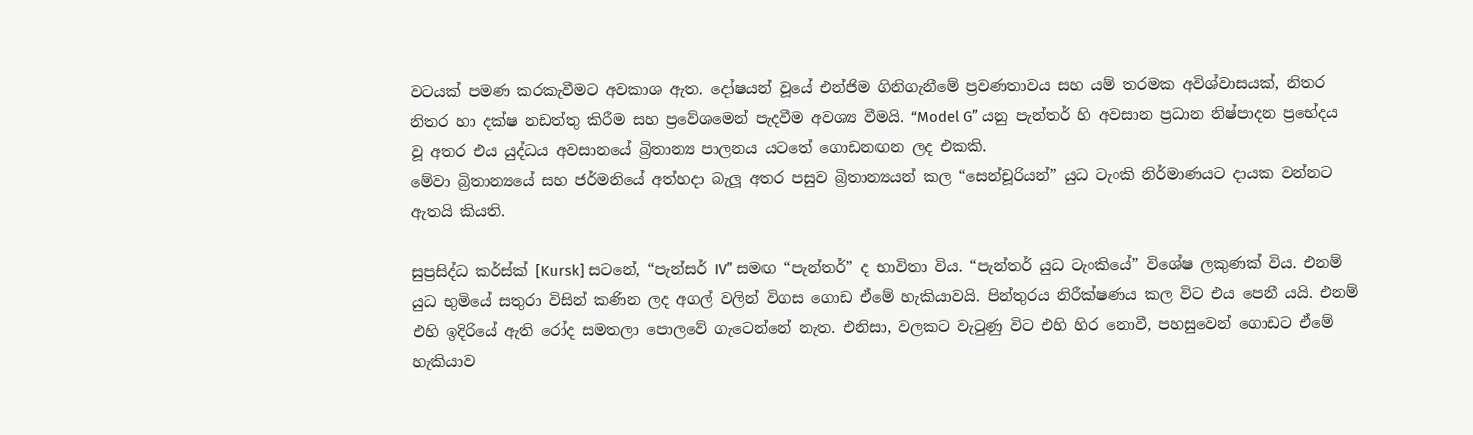වටයක් පමණ කරකැවීමට අවකාශ ඇත. දෝෂයන් වූයේ එන්ජිම ගිනිගැනීමේ ප්‍රවණතාවය සහ යම් තරමක අවිශ්වාසයක්, නිතර නිතර හා දක්ෂ නඩත්තු කිරීම සහ ප්‍රවේශමෙන් පැදවීම අවශ්‍ය වීමයි. “Model G” යනු පැන්තර් හි අවසාන ප්‍රධාන නිෂ්පාදන ප්‍රභේදය වූ අතර එය යුද්ධය අවසානයේ බ්‍රිතාන්‍ය පාලනය යටතේ ගොඩනඟන ලද එකකි.
මේවා බ්‍රිතාන්‍යයේ සහ ජර්මනියේ අත්හදා බැලූ අතර පසුව බ්‍රිතාන්‍යයන් කල “සෙන්චූරියන්” යුධ ටැංකි නිර්මාණයට දායක වන්නට ඇතයි කියති.

සුප්‍රසිද්ධ කර්ස්ක් [Kursk] සටනේ, “පැන්සර් IV” සමඟ “පැන්තර්” ද භාවිතා විය. “පැන්තර් යුධ ටැංකියේ” විශේෂ ලකුණක් විය. එනම් යුධ භුමියේ සතුරා විසින් කණින ලද අගල් වලින් විගස ගොඩ ඒමේ හැකියාවයි. පින්තුරය නිරීක්ෂණය කල විට එය පෙනී යයි. එනම් එහි ඉදිරියේ ඇති රෝද සමතලා පොලවේ ගැටෙන්නේ නැත. එනිසා, වලකට වැටුණු විට එහි හිර නොවී, පහසුවෙන් ගොඩට ඒමේ හැකියාව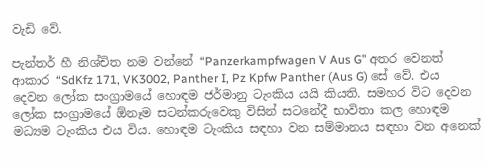වැඩි වේ.

පැන්තර් හී නිශ්චිත නම වන්නේ “Panzerkampfwagen V Aus G” අතර වෙනත් ආකාර “SdKfz 171, VK3002, Panther I, Pz Kpfw Panther (Aus G) සේ වේ. එය දෙවන ලෝක සංග්‍රාමයේ හොඳම ජර්මානු ටැංකිය යයි කියති. සමහර විට දෙවන ලෝක සංග්‍රාමයේ ඕනෑම සටන්කරුවෙකු විසින් සටනේදී භාවිතා කල හොඳම මධ්‍යම ටැංකිය එය විය. හොඳම ටැංකිය සඳහා වන සම්මානය සඳහා වන අනෙක්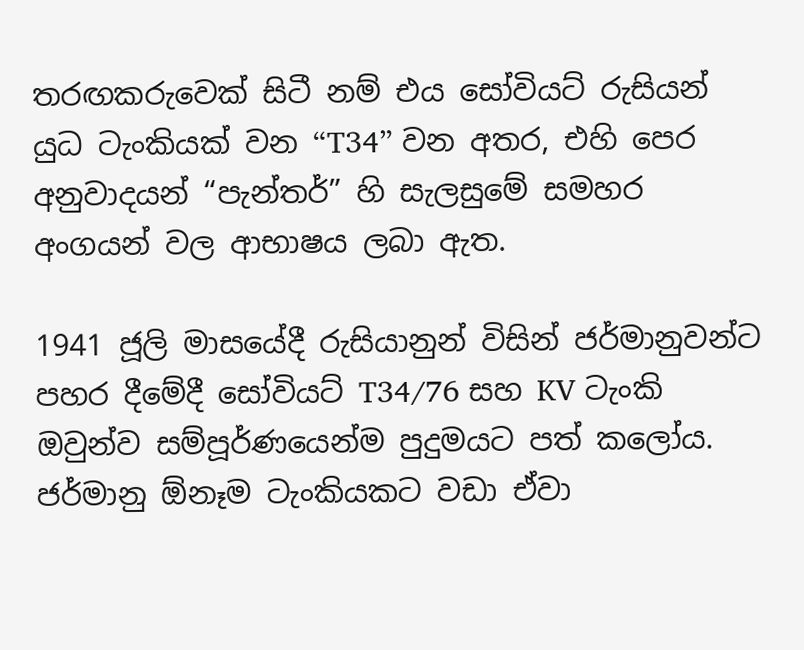තරඟකරුවෙක් සිටී නම් එය සෝවියට් රුසියන් යුධ ටැංකියක් වන “T34” වන අතර, එහි පෙර අනුවාදයන් “පැන්තර්” හි සැලසුමේ සමහර අංගයන් වල ආභාෂය ලබා ඇත.

1941 ජූලි මාසයේදී රුසියානුන් විසින් ජර්මානුවන්ට පහර දීමේදී සෝවියට් T34/76 සහ KV ටැංකි ඔවුන්ව සම්පූර්ණයෙන්ම පුදුමයට පත් කලෝය. ජර්මානු ඕනෑම ටැංකියකට වඩා ඒවා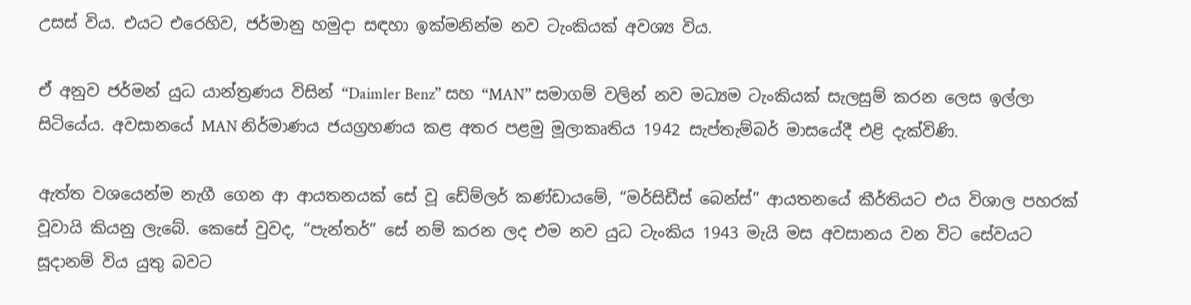උසස් විය. එයට එරෙහිව, ජර්මානු හමුදා සඳහා ඉක්මනින්ම නව ටැංකියක් අවශ්‍ය විය.

ඒ අනුව ජර්මන් යුධ යාන්ත්‍රණය විසින් “Daimler Benz” සහ “MAN” සමාගම් වලින් නව මධ්‍යම ටැංකියක් සැලසුම් කරන ලෙස ඉල්ලා සිටියේය. අවසානයේ MAN නිර්මාණය ජයග්‍රහණය කළ අතර පළමු මූලාකෘතිය 1942 සැප්තැම්බර් මාසයේදී එළි දැක්විණි.

ඇත්ත වශයෙන්ම නැගී ගෙන ආ ආයතනයක් සේ වූ ඩේම්ලර් කණ්ඩායමේ, “මර්සිඩීස් බෙන්ස්” ආයතනයේ කීර්තියට එය විශාල පහරක් වූවායි කියනු ලැබේ. කෙසේ වුවද, “පැන්තර්” සේ නම් කරන ලද එම නව යුධ ටැංකිය 1943 මැයි මස අවසානය වන විට සේවයට සූදානම් විය යුතු බවට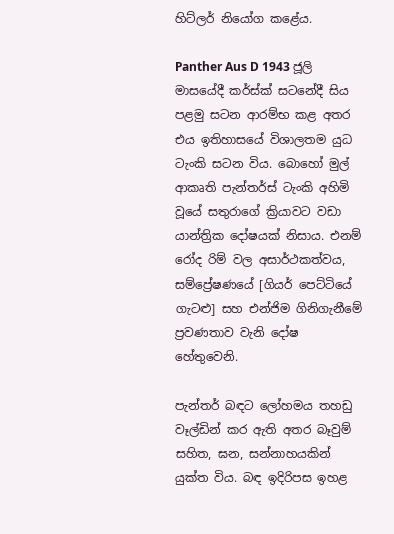හිට්ලර් නියෝග කළේය.

Panther Aus D 1943 ජූලි මාසයේදී කර්ස්ක් සටනේදී සිය පළමු සටන ආරම්භ කළ අතර එය ඉතිහාසයේ විශාලතම යුධ ටැංකි සටන විය. බොහෝ මුල් ආකෘති පැන්තර්ස් ටැංකි අහිමි වූයේ සතුරාගේ ක්‍රියාවට වඩා යාන්ත්‍රික දෝෂයක් නිසාය. එනම් රෝද රිම් වල අසාර්ථකත්වය, සම්ප්‍රේෂණයේ [ගියර් පෙට්ටියේ ගැටළු] සහ එන්ජිම ගිනිගැනීමේ ප්‍රවණතාව වැනි දෝෂ හේතුවෙනි.

පැන්තර් බඳට ලෝහමය තහඩු වෑල්ඩින් කර ඇති අතර බෑවුම් සහිත, ඝන, සන්නාහයකින් යුක්ත විය. බඳ ඉදිරිපස ඉහළ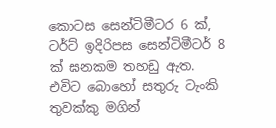කොටස සෙන්ටිමීටර 6 ක්, ටර්ට් ඉදිරිපස සෙන්ටිමීටර් 8 ක් ඝනකම තහඩු ඇත. එවිට බොහෝ සතුරු ටැංකි තුවක්කු මගින්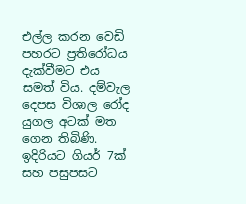එල්ල කරන වෙඩි පහරට ප්‍රතිරෝධය දැක්වීමට එය සමත් විය. දම්වැල දෙපස විශාල රෝද යුගල අටක් මත ගෙන තිබිණි. ඉදිරියට ගියර් 7ක් සහ පසුපසට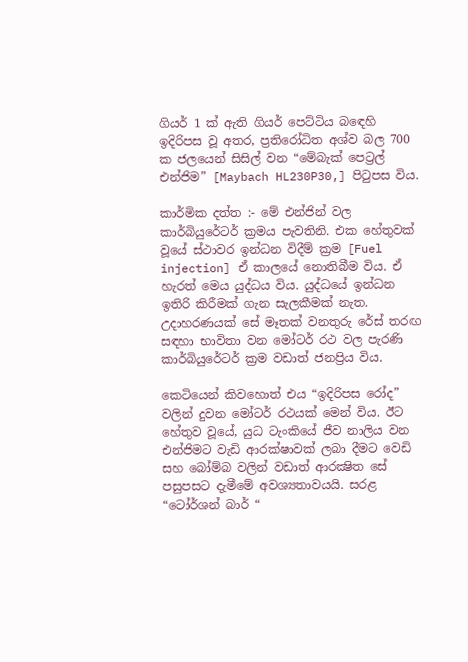ගියර් 1 ක් ඇති ගියර් පෙට්ටිය බඳෙහි ඉදිරිපස වූ අතර, ප්‍රතිරෝධිත අශ්ව බල 700 ක ජලයෙන් සිසිල් වන “මේබැක් පෙට්‍රල් එන්ජිම” [Maybach HL230P30,] පිටුපස විය.

කාර්මික දත්ත :- මේ එන්ජින් වල කාර්බියුරේටර් ක්‍රමය පැවතිනි. එක හේතුවක් වූයේ ස්ථාවර ඉන්ධන විදීම් ක්‍රම [Fuel injection] ඒ කාලයේ නොතිබීම විය. ඒ හැරත් මෙය යුද්ධය විය. යුද්ධයේ ඉන්ධන ඉතිරි කිරීමක් ගැන සැලකීමක් නැත. උදාහරණයක් සේ මෑතක් වනතුරු රේස් තරඟ සඳහා භාවිතා වන මෝටර් රථ වල පැරණි කාර්බියුරේටර් ක්‍රම වඩාත් ජනප්‍රිය විය.

කෙටියෙන් කිවහොත් එය “ඉදිරිපස රෝද” වලින් දුවන මෝටර් රථයක් මෙන් විය. ඊට හේතුව වූයේ, යුධ ටැංකියේ ජීව නාලිය වන එන්ජිමට වැඩි ආරක්ෂාවක් ලබා දීමට වෙඩි සහ බෝම්බ වලින් වඩාත් ආරක්‍ෂිත සේ පසුපසට දැමීමේ අවශ්‍යතාවයයි. සරළ “ටෝර්ශන් බාර් “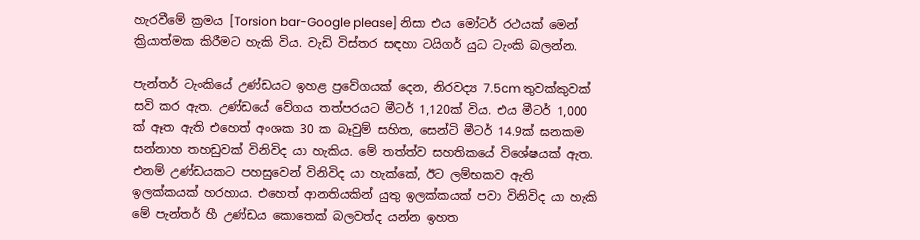හැරවීමේ ක්‍රමය [Torsion bar-Google please] නිසා එය මෝටර් රථයක් මෙන් ක්‍රියාත්මක කිරීමට හැකි විය. වැඩි විස්තර සඳහා ටයිගර් යුධ ටැංකි බලන්න.

පැන්තර් ටැංකියේ උණ්ඩයට ඉහළ ප්‍රවේගයක් දෙන, නිරවද්‍ය 7.5cm තුවක්කුවක් සවි කර ඇත. උණ්ඩයේ වේගය තත්පරයට මීටර් 1,120ක් විය. එය මීටර් 1,000 ක් ඈත ඇති එහෙත් අංශක 30 ක බෑවුම් සහිත, සෙන්ටි මීටර් 14.9ක් ඝනකම සන්නාහ තහඩුවක් විනිවිද යා හැකිය. මේ තත්ත්ව සහතිකයේ විශේෂයක් ඇත. එනම් උණ්ඩයකට පහසුවෙන් විනිවිද යා හැක්කේ, ඊට ලම්භකව ඇති ඉලක්කයක් හරහාය. එහෙත් ආනතියකින් යුතු ඉලක්කයක් පවා විනිවිද යා හැකි මේ පැන්තර් හී උණ්ඩය කොතෙක් බලවත්ද යන්න ඉහත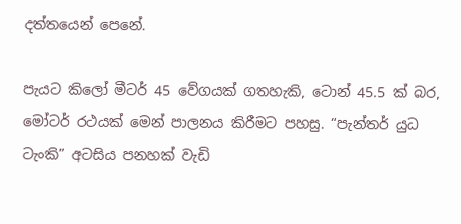දත්තයෙන් පෙනේ.

පැයට කිලෝ මීටර් 45 වේගයක් ගතහැකි, ටොන් 45.5 ක් බර, මෝටර් රථයක් මෙන් පාලනය කිරීමට පහසු. “පැන්තර් යුධ ටැංකි” අටසිය පනහක් වැඩි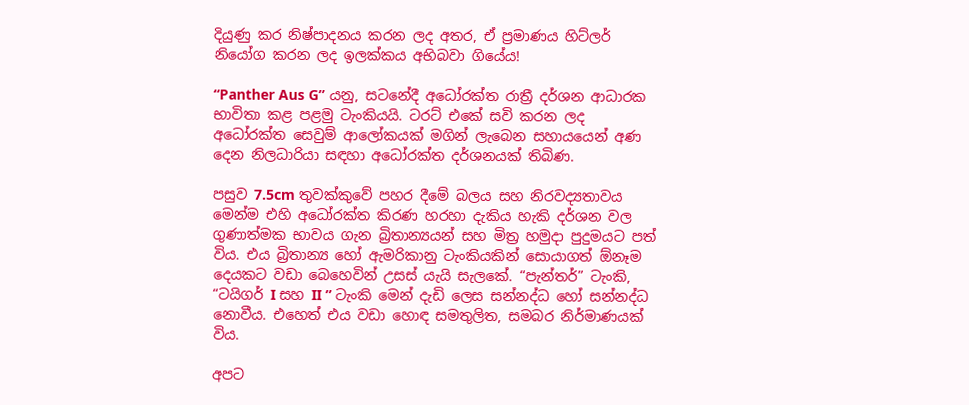දියුණු කර නිෂ්පාදනය කරන ලද අතර, ඒ ප්‍රමාණය හිට්ලර් නියෝග කරන ලද ඉලක්කය අභිබවා ගියේය!

“Panther Aus G” යනු, සටනේදී අධෝරක්ත රාත්‍රී දර්ශන ආධාරක භාවිතා කළ පළමු ටැංකියයි. ටරට් එකේ සවි කරන ලද අධෝරක්ත සෙවුම් ආලෝකයක් මගින් ලැබෙන සහායයෙන් අණ දෙන නිලධාරියා සඳහා අධෝරක්ත දර්ශනයක් තිබිණ.

පසුව 7.5cm තුවක්කුවේ පහර දීමේ බලය සහ නිරවද්‍යතාවය මෙන්ම එහි අධෝරක්ත කිරණ හරහා දැකිය හැකි දර්ශන වල ගුණාත්මක භාවය ගැන බ්‍රිතාන්‍යයන් සහ මිත්‍ර හමුදා පුදුමයට පත් විය. එය බ්‍රිතාන්‍ය හෝ ඇමරිකානු ටැංකියකින් සොයාගත් ඕනෑම දෙයකට වඩා බෙහෙවින් උසස් යැයි සැලකේ. “පැන්තර්” ටැංකි, “ටයිගර් I සහ II ” ටැංකි මෙන් දැඩි ලෙස සන්නද්ධ හෝ සන්නද්ධ නොවීය. එහෙත් එය වඩා හොඳ සමතුලිත, සමබර නිර්මාණයක් විය.

අපට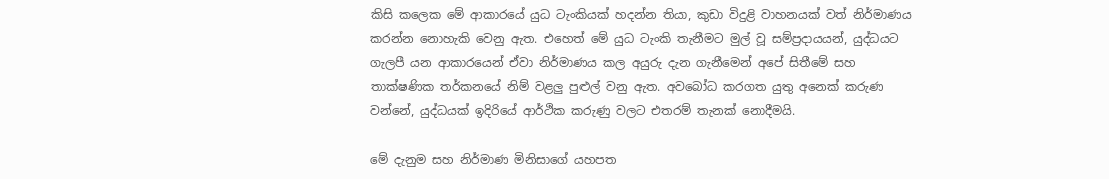කිසි කලෙක මේ ආකාරයේ යුධ ටැංකියක් හදන්න තියා, කුඩා විදුළි වාහනයක් වත් නිර්මාණය කරන්න නොහැකි වෙනු ඇත. එහෙත් මේ යුධ ටැංකි තැනීමට මුල් වූ සම්ප්‍රදායයන්, යුද්ධයට ගැලපී යන ආකාරයෙන් ඒවා නිර්මාණය කල අයුරු දැන ගැනීමෙන් අපේ සිතීමේ සහ තාක්ෂණික තර්කනයේ නිම් වළලු පුළුල් වනු ඇත. අවබෝධ කරගත යුතු අනෙක් කරුණ වන්නේ, යුද්ධයක් ඉදිරියේ ආර්ථික කරුණු වලට එතරම් තැනක් නොදීමයි.

මේ දැනුම සහ නිර්මාණ මිනිසාගේ යහපත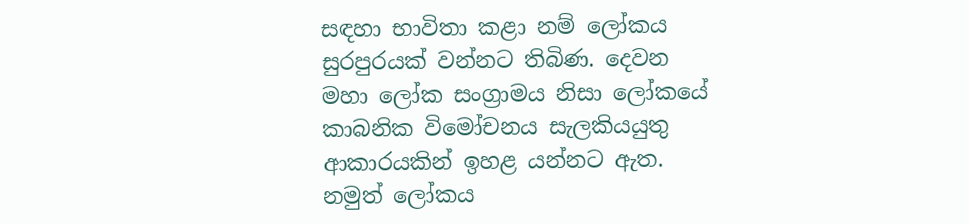සඳහා භාවිතා කළා නම් ලෝකය සුරපුරයක් වන්නට තිබිණ. දෙවන මහා ලෝක සංග්‍රාමය නිසා ලෝකයේ කාබනික විමෝචනය සැලකියයුතු ආකාරයකින් ඉහළ යන්නට ඇත. නමුත් ලෝකය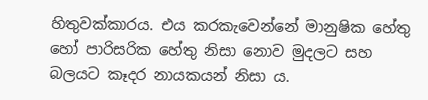හිතුවක්කාරය. එය කරකැවෙන්නේ මානුෂික හේතු හෝ පාරිසරික හේතු නිසා නොව මුදලට සහ බලයට කෑදර නායකයන් නිසා ය.